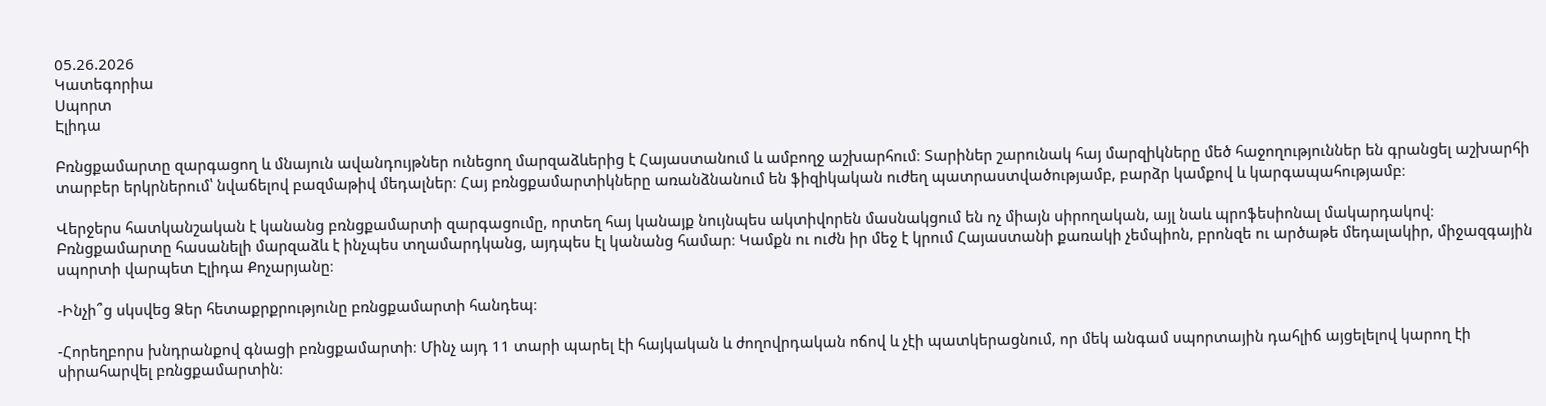05.26.2026
Կատեգորիա
Սպորտ
Էլիդա

Բռնցքամարտը զարգացող և մնայուն ավանդույթներ ունեցող մարզաձևերից է Հայաստանում և ամբողջ աշխարհում։ Տարիներ շարունակ հայ մարզիկները մեծ հաջողություններ են գրանցել աշխարհի տարբեր երկրներում՝ նվաճելով բազմաթիվ մեդալներ։ Հայ բռնցքամարտիկները առանձնանում են ֆիզիկական ուժեղ պատրաստվածությամբ, բարձր կամքով և կարգապահությամբ։

Վերջերս հատկանշական է կանանց բռնցքամարտի զարգացումը, որտեղ հայ կանայք նույնպես ակտիվորեն մասնակցում են ոչ միայն սիրողական, այլ նաև պրոֆեսիոնալ մակարդակով։ Բռնցքամարտը հասանելի մարզաձև է ինչպես տղամարդկանց, այդպես էլ կանանց համար։ Կամքն ու ուժն իր մեջ է կրում Հայաստանի քառակի չեմպիոն, բրոնզե ու արծաթե մեդալակիր, միջազգային սպորտի վարպետ Էլիդա Քոչարյանը։

-Ինչի՞ց սկսվեց Ձեր հետաքրքրությունը բռնցքամարտի հանդեպ։

-Հորեղբորս խնդրանքով գնացի բռնցքամարտի։ Մինչ այդ 11 տարի պարել էի հայկական և ժողովրդական ոճով և չէի պատկերացնում, որ մեկ անգամ սպորտային դահլիճ այցելելով կարող էի սիրահարվել բռնցքամարտին։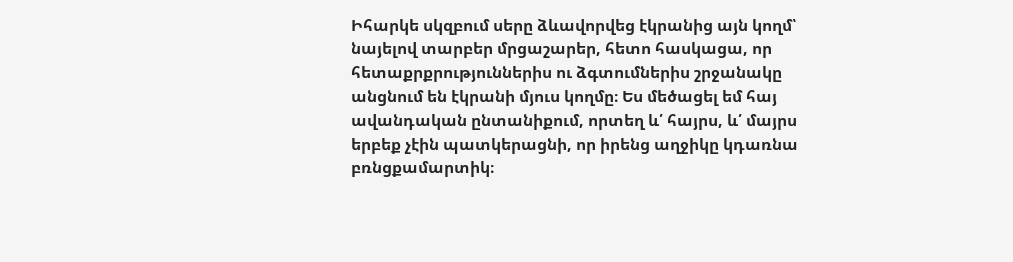Իհարկե սկզբում սերը ձևավորվեց էկրանից այն կողմ՝ նայելով տարբեր մրցաշարեր, հետո հասկացա, որ հետաքրքրություններիս ու ձգտումներիս շրջանակը անցնում են էկրանի մյուս կողմը։ Ես մեծացել եմ հայ ավանդական ընտանիքում, որտեղ և՛ հայրս, և՛ մայրս երբեք չէին պատկերացնի, որ իրենց աղջիկը կդառնա բռնցքամարտիկ։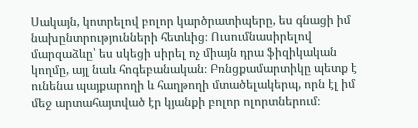Սակայն, կոտրելով բոլոր կարծրատիպերը, ես գնացի իմ նախընտրությունների հետևից։ Ուսումնասիրելով մարզաձևը՝ ես սկեցի սիրել ոչ միայն դրա ֆիզիկական կողմը, այլ նաև հոգեբանական։ Բռնցքամարտիկը պետք է ունենա պայքարողի և հաղթողի մտածելակերպ, որն էլ իմ մեջ արտահայտված էր կյանքի բոլոր ոլորտներում։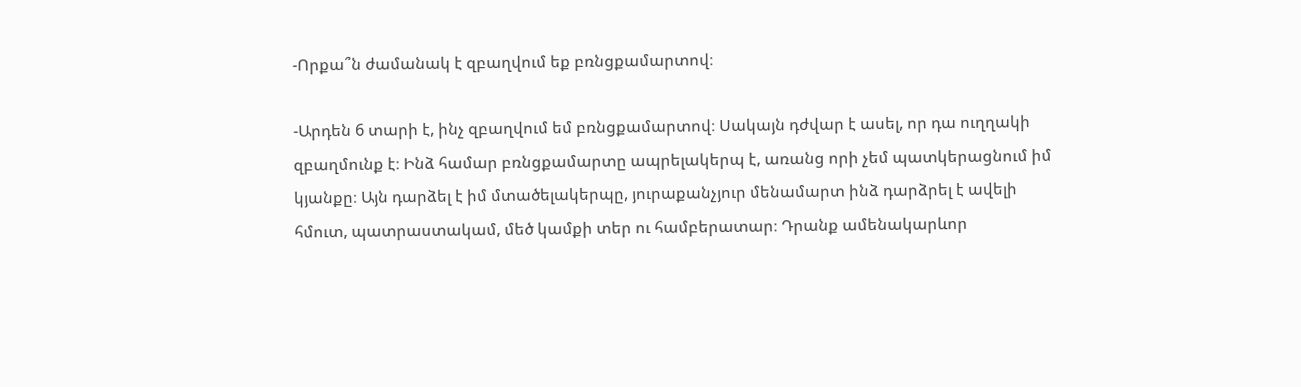-Որքա՞ն ժամանակ է զբաղվում եք բռնցքամարտով։

-Արդեն 6 տարի է, ինչ զբաղվում եմ բռնցքամարտով։ Սակայն դժվար է ասել, որ դա ուղղակի զբաղմունք է։ Ինձ համար բռնցքամարտը ապրելակերպ է, առանց որի չեմ պատկերացնում իմ կյանքը։ Այն դարձել է իմ մտածելակերպը, յուրաքանչյուր մենամարտ ինձ դարձրել է ավելի հմուտ, պատրաստակամ, մեծ կամքի տեր ու համբերատար։ Դրանք ամենակարևոր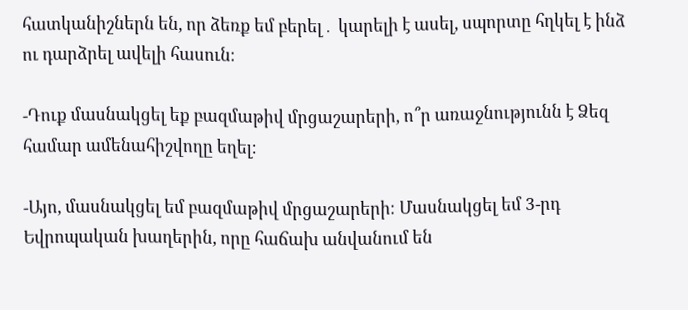հատկանիշներն են, որ ձեռք եմ բերել․ կարելի է ասել, սպորտը հղկել է ինձ ու դարձրել ավելի հասուն։

-Դուք մասնակցել եք բազմաթիվ մրցաշարերի, ո՞ր առաջնությունն է Ձեզ համար ամենահիշվողը եղել։

-Այո, մասնակցել եմ բազմաթիվ մրցաշարերի։ Մասնակցել եմ 3-րդ Եվրոպական խաղերին, որը հաճախ անվանում են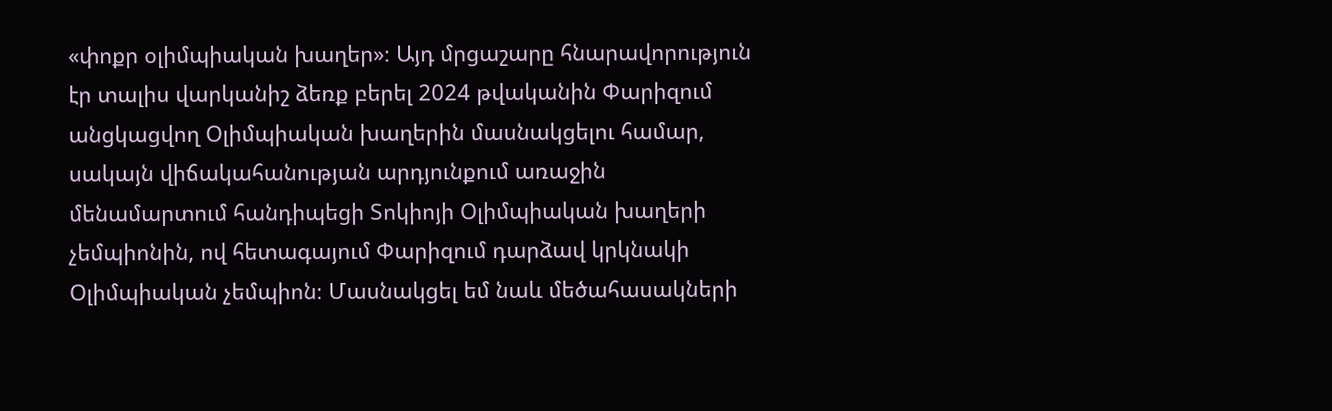«փոքր օլիմպիական խաղեր»։ Այդ մրցաշարը հնարավորություն էր տալիս վարկանիշ ձեռք բերել 2024 թվականին Փարիզում անցկացվող Օլիմպիական խաղերին մասնակցելու համար, սակայն վիճակահանության արդյունքում առաջին մենամարտում հանդիպեցի Տոկիոյի Օլիմպիական խաղերի չեմպիոնին, ով հետագայում Փարիզում դարձավ կրկնակի Օլիմպիական չեմպիոն։ Մասնակցել եմ նաև մեծահասակների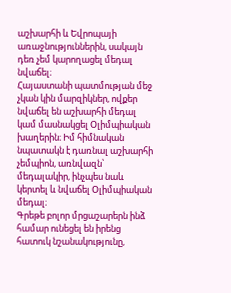աշխարհի և Եվրոպայի առաջնություններին, սակայն դեռ չեմ կարողացել մեդալ նվաճել։
Հայաստանի պատմության մեջ չկան կին մարզիկներ, ովքեր նվաճել են աշխարհի մեդալ կամ մասնակցել Օլիմպիական խաղերին։ Իմ հիմնական նպատակն է դառնալ աշխարհի չեմպիոն, առնվազն՝ մեդալակիր, ինչպես նաև կերտել և նվաճել Օլիմպիական մեդալ։
Գրեթե բոլոր մրցաշարերն ինձ համար ունեցել են իրենց հատուկ նշանակությունը,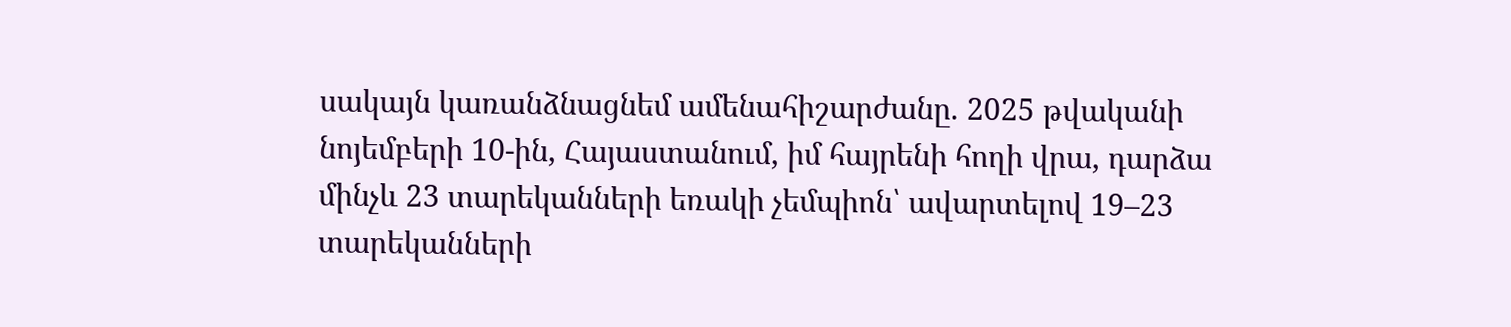սակայն կառանձնացնեմ ամենահիշարժանը. 2025 թվականի նոյեմբերի 10-ին, Հայաստանում, իմ հայրենի հողի վրա, դարձա մինչև 23 տարեկանների եռակի չեմպիոն՝ ավարտելով 19–23 տարեկանների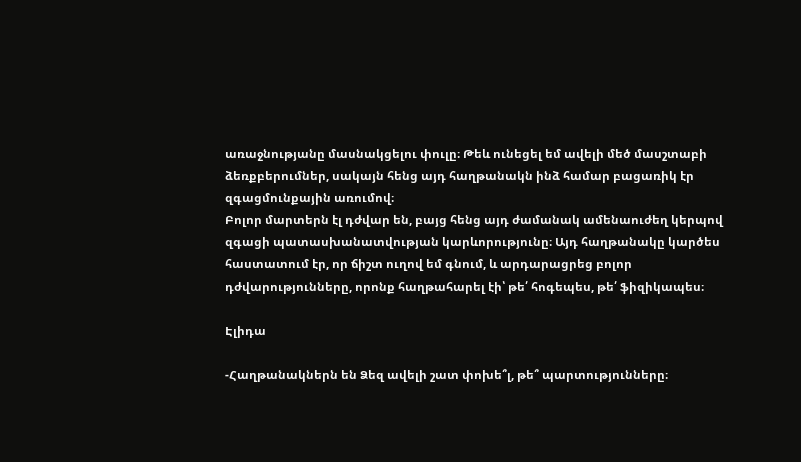առաջնությանը մասնակցելու փուլը։ Թեև ունեցել եմ ավելի մեծ մասշտաբի ձեռքբերումներ, սակայն հենց այդ հաղթանակն ինձ համար բացառիկ էր զգացմունքային առումով։
Բոլոր մարտերն էլ դժվար են, բայց հենց այդ ժամանակ ամենաուժեղ կերպով զգացի պատասխանատվության կարևորությունը։ Այդ հաղթանակը կարծես հաստատում էր, որ ճիշտ ուղով եմ գնում, և արդարացրեց բոլոր դժվարությունները, որոնք հաղթահարել էի՝ թե՛ հոգեպես, թե՛ ֆիզիկապես։

Էլիդա

-Հաղթանակներն են Ձեզ ավելի շատ փոխե՞լ, թե՞ պարտությունները։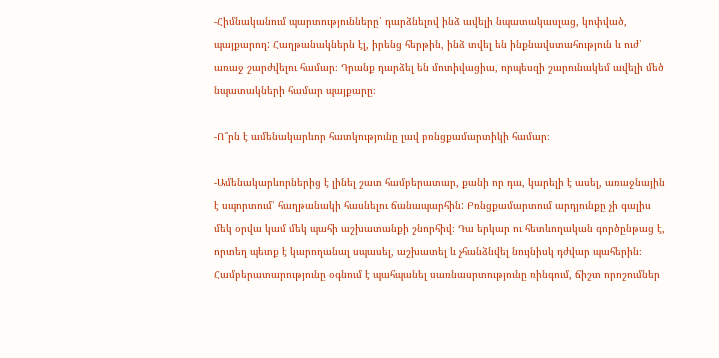-Հիմնականում պարտությունները՝ դարձնելով ինձ ավելի նպատակասլաց, կոփված, պայքարող: Հաղթանակներն էլ, իրենց հերթին, ինձ տվել են ինքնավստահություն և ուժ՝ առաջ շարժվելու համար։ Դրանք դարձել են մոտիվացիա, որպեսզի շարունակեմ ավելի մեծ նպատակների համար պայքարը։

-Ո՞րն է ամենակարևոր հատկությունը լավ բռնցքամարտիկի համար։

-Ամենակարևորներից է լինել շատ համբերատար, քանի որ դա, կարելի է ասել, առաջնային է սպորտում՝ հաղթանակի հասնելու ճանապարհին: Բռնցքամարտում արդյունքը չի գալիս մեկ օրվա կամ մեկ պահի աշխատանքի շնորհիվ։ Դա երկար ու հետևողական գործընթաց է, որտեղ պետք է կարողանալ սպասել, աշխատել և չհանձնվել նույնիսկ դժվար պահերին։ Համբերատարությունը օգնում է պահպանել սառնասրտությունը ռինգում, ճիշտ որոշումներ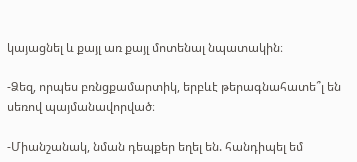կայացնել և քայլ առ քայլ մոտենալ նպատակին։

-Ձեզ, որպես բռնցքամարտիկ, երբևէ թերագնահատե՞լ են սեռով պայմանավորված։

-Միանշանակ, նման դեպքեր եղել են. հանդիպել եմ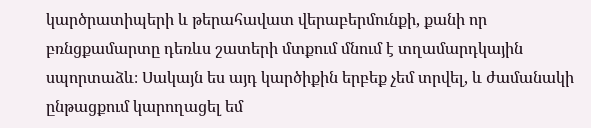կարծրատիպերի և թերահավատ վերաբերմունքի, քանի որ բռնցքամարտը դեռևս շատերի մտքում մնում է տղամարդկային սպորտաձև։ Սակայն ես այդ կարծիքին երբեք չեմ տրվել, և ժամանակի ընթացքում կարողացել եմ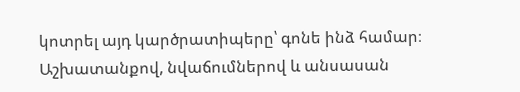կոտրել այդ կարծրատիպերը՝ գոնե ինձ համար։ Աշխատանքով, նվաճումներով և անսասան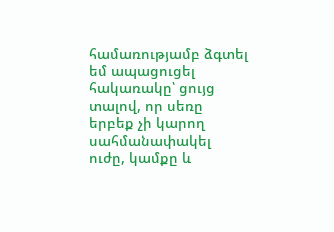համառությամբ ձգտել եմ ապացուցել հակառակը՝ ցույց տալով, որ սեռը երբեք չի կարող սահմանափակել ուժը, կամքը և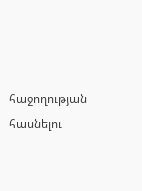հաջողության հասնելու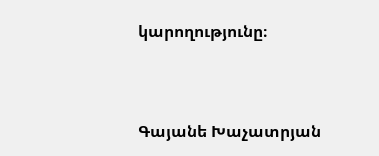կարողությունը։


Գայանե Խաչատրյան